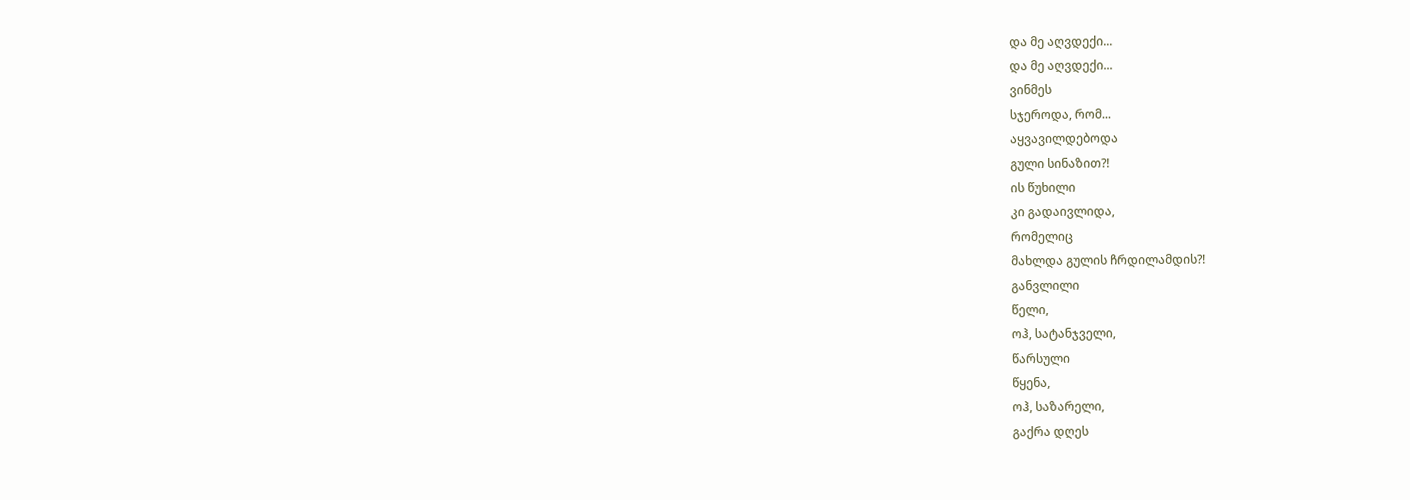და მე აღვდექი...
და მე აღვდექი...
ვინმეს
სჯეროდა, რომ...
აყვავილდებოდა
გული სინაზით?!
ის წუხილი
კი გადაივლიდა,
რომელიც
მახლდა გულის ჩრდილამდის?!
განვლილი
წელი,
ოჰ, სატანჯველი,
წარსული
წყენა,
ოჰ, საზარელი,
გაქრა დღეს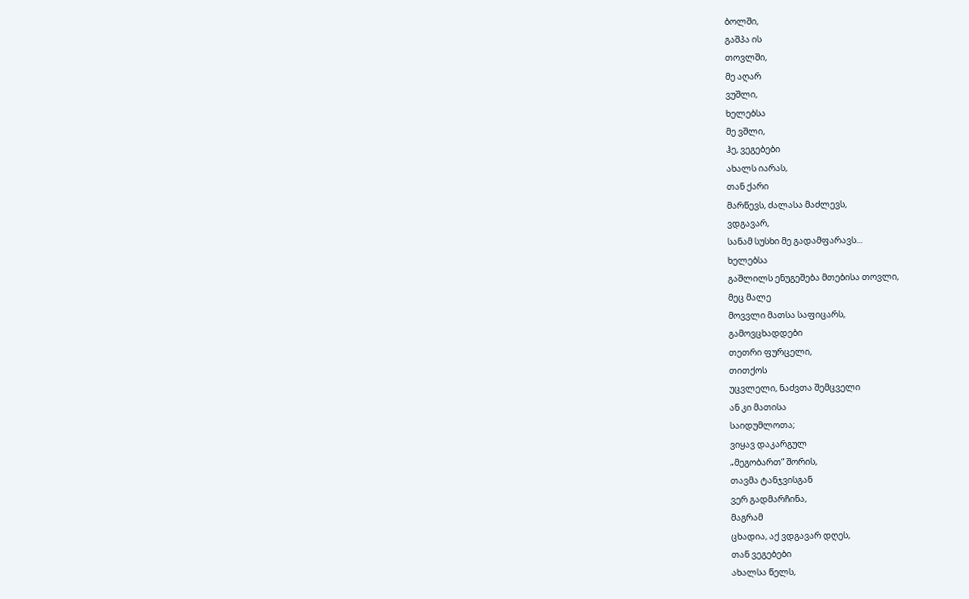ბოლში,
გაშპა ის
თოვლში,
მე აღარ
ვუშლი,
ხელებსა
მე ვშლი,
ჰე, ვეგებები
ახალს იარას,
თან ქარი
მარწევს, ძალასა მაძლევს,
ვდგავარ,
სანამ სუსხი მე გადამფარავს...
ხელებსა
გაშლილს ენუგეშება მთებისა თოვლი,
მეც მალე
მოვვლი მათსა საფიცარს,
გამოვცხადდები
თეთრი ფურცელი,
თითქოს
უცვლელი, ნაძვთა შემცველი
ან კი მათისა
საიდუმლოთა;
ვიყავ დაკარგულ
„მეგობართ“ შორის,
თავმა ტანჯვისგან
ვერ გადმარჩინა,
მაგრამ
ცხადია, აქ ვდგავარ დღეს,
თან ვეგებები
ახალსა წელს,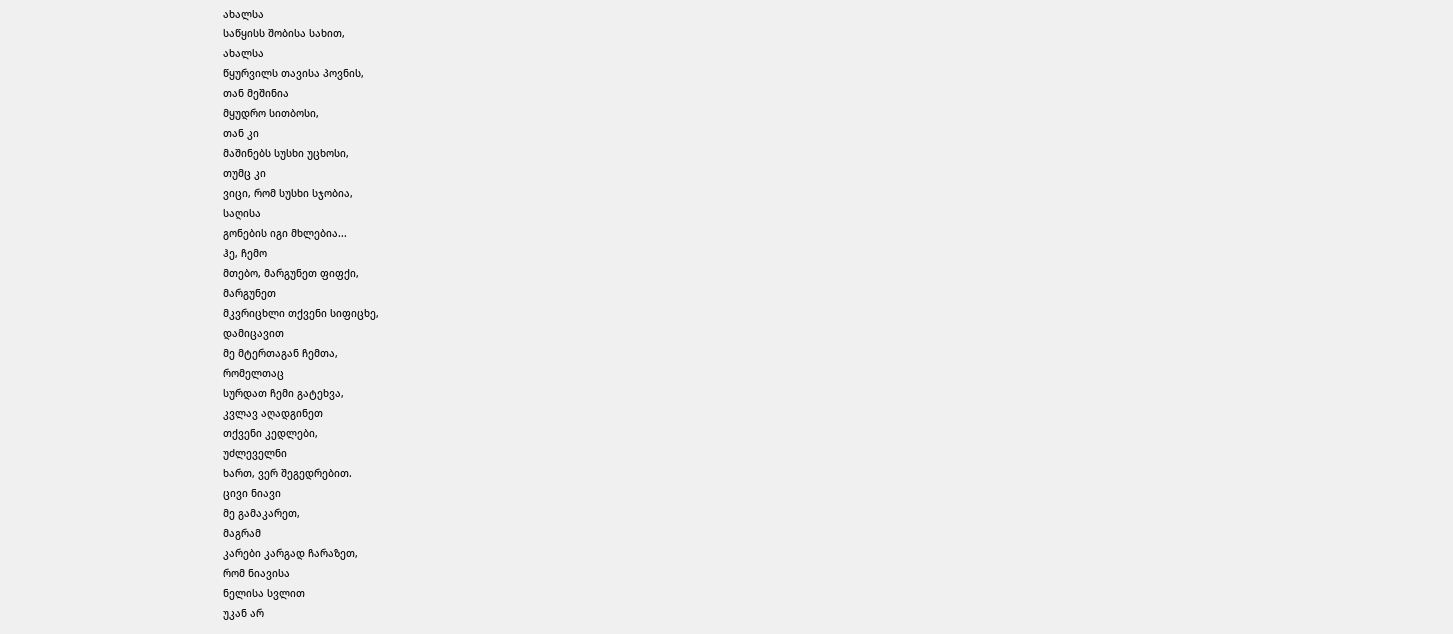ახალსა
საწყისს შობისა სახით,
ახალსა
წყურვილს თავისა პოვნის,
თან მეშინია
მყუდრო სითბოსი,
თან კი
მაშინებს სუსხი უცხოსი,
თუმც კი
ვიცი, რომ სუსხი სჯობია,
საღისა
გონების იგი მხლებია...
ჰე, ჩემო
მთებო, მარგუნეთ ფიფქი,
მარგუნეთ
მკვრიცხლი თქვენი სიფიცხე,
დამიცავით
მე მტერთაგან ჩემთა,
რომელთაც
სურდათ ჩემი გატეხვა,
კვლავ აღადგინეთ
თქვენი კედლები,
უძლეველნი
ხართ, ვერ შეგედრებით.
ცივი ნიავი
მე გამაკარეთ,
მაგრამ
კარები კარგად ჩარაზეთ,
რომ ნიავისა
ნელისა სვლით
უკან არ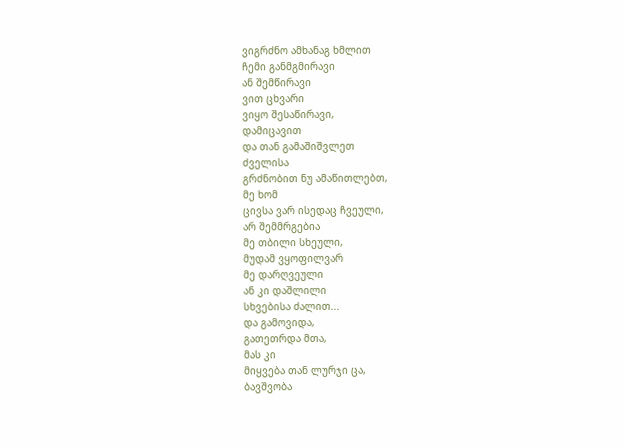ვიგრძნო ამხანაგ ხმლით
ჩემი განმგმირავი
ან შემწირავი
ვით ცხვარი
ვიყო შესაწირავი,
დამიცავით
და თან გამაშიშვლეთ
ძველისა
გრძნობით ნუ ამაწითლებთ,
მე ხომ
ცივსა ვარ ისედაც ჩვეული,
არ შემმრგებია
მე თბილი სხეული,
მუდამ ვყოფილვარ
მე დარღვეული
ან კი დაშლილი
სხვებისა ძალით...
და გამოვიდა,
გათეთრდა მთა,
მას კი
მიყვება თან ლურჯი ცა,
ბავშვობა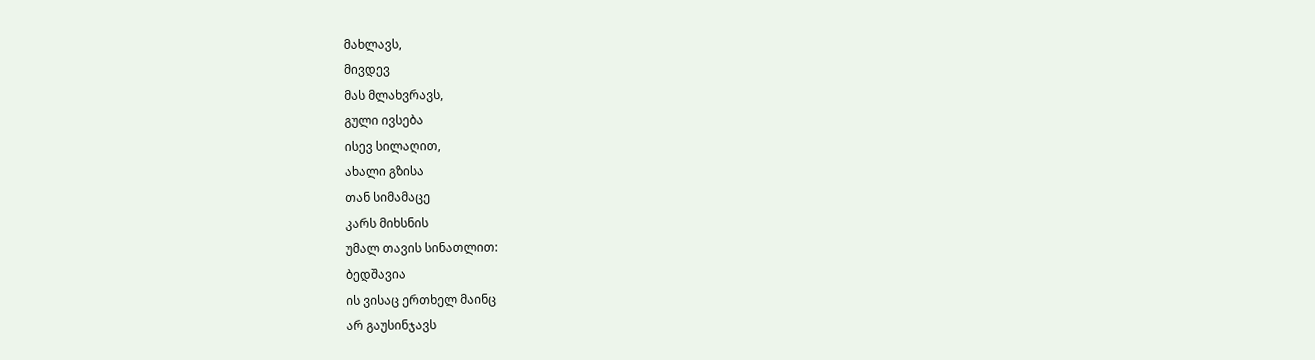მახლავს,
მივდევ
მას მლახვრავს,
გული ივსება
ისევ სილაღით,
ახალი გზისა
თან სიმამაცე
კარს მიხსნის
უმალ თავის სინათლით:
ბედშავია
ის ვისაც ერთხელ მაინც
არ გაუსინჯავს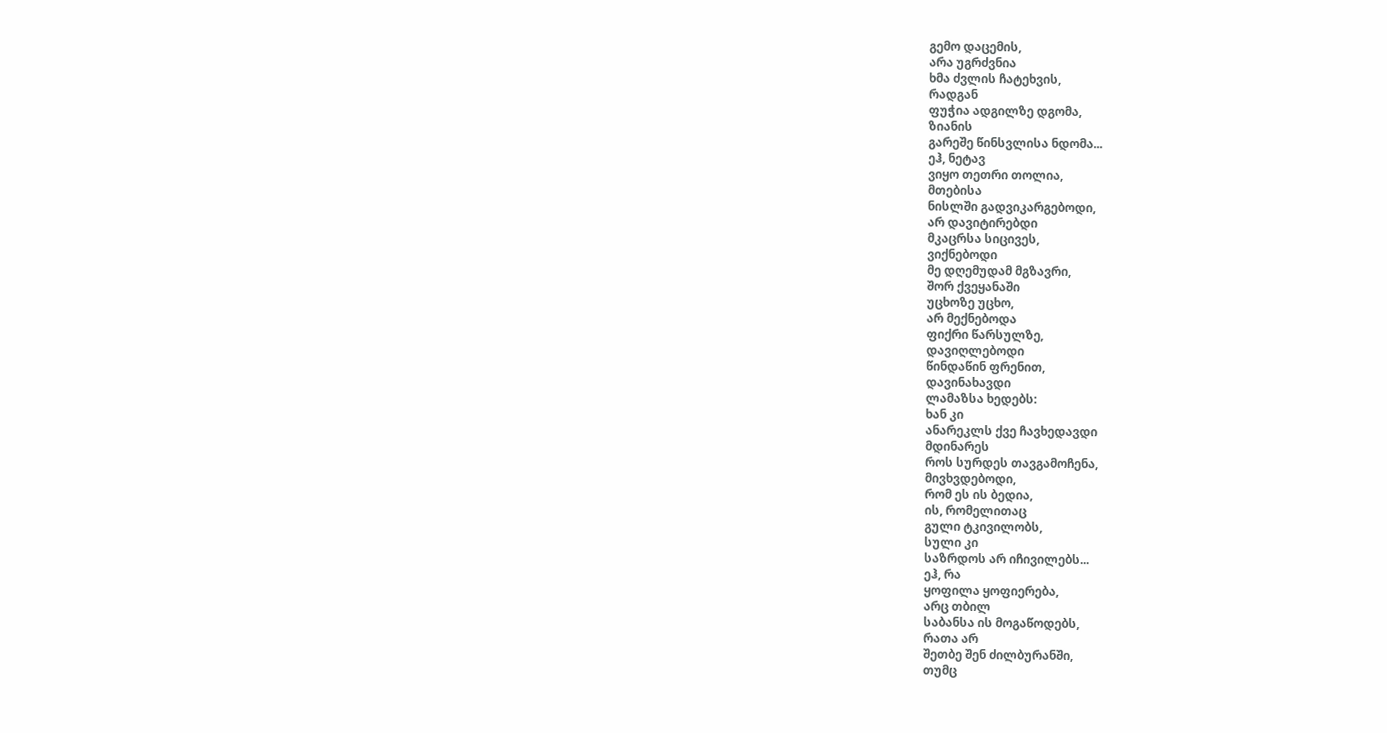გემო დაცემის,
არა უგრძვნია
ხმა ძვლის ჩატეხვის,
რადგან
ფუჭია ადგილზე დგომა,
ზიანის
გარეშე წინსვლისა ნდომა...
ეჰ, ნეტავ
ვიყო თეთრი თოლია,
მთებისა
ნისლში გადვიკარგებოდი,
არ დავიტირებდი
მკაცრსა სიცივეს,
ვიქნებოდი
მე დღემუდამ მგზავრი,
შორ ქვეყანაში
უცხოზე უცხო,
არ მექნებოდა
ფიქრი წარსულზე,
დავიღლებოდი
წინდაწინ ფრენით,
დავინახავდი
ლამაზსა ხედებს:
ხან კი
ანარეკლს ქვე ჩავხედავდი
მდინარეს
როს სურდეს თავგამოჩენა,
მივხვდებოდი,
რომ ეს ის ბედია,
ის, რომელითაც
გული ტკივილობს,
სული კი
საზრდოს არ იჩივილებს...
ეჰ, რა
ყოფილა ყოფიერება,
არც თბილ
საბანსა ის მოგაწოდებს,
რათა არ
შეთბე შენ ძილბურანში,
თუმც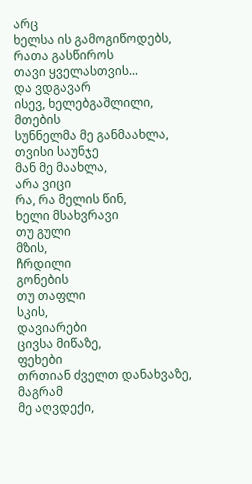არც
ხელსა ის გამოგიწოდებს,
რათა გასწიროს
თავი ყველასთვის...
და ვდგავარ
ისევ, ხელებგაშლილი,
მთების
სუნნელმა მე განმაახლა,
თვისი საუნჯე
მან მე მაახლა,
არა ვიცი
რა, რა მელის წინ,
ხელი მსახვრავი
თუ გული
მზის,
ჩრდილი
გონების
თუ თაფლი
სკის,
დავიარები
ცივსა მიწაზე,
ფეხები
თრთიან ძველთ დანახვაზე,
მაგრამ
მე აღვდექი,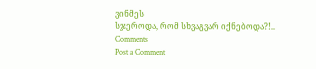ვინმეს
სჯეროდა, რომ სხვაგვარ იქნებოდა?!..
Comments
Post a Comment